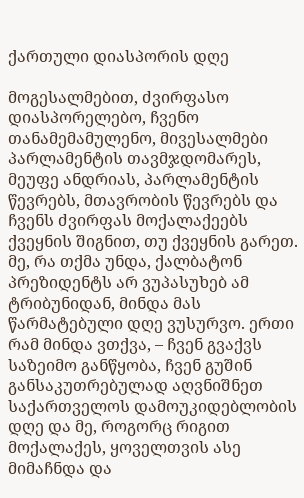ქართული დიასპორის დღე

მოგესალმებით, ძვირფასო დიასპორელებო, ჩვენო თანამემამულენო, მივესალმები პარლამენტის თავმჯდომარეს, მეუფე ანდრიას, პარლამენტის წევრებს, მთავრობის წევრებს და ჩვენს ძვირფას მოქალაქეებს ქვეყნის შიგნით, თუ ქვეყნის გარეთ. მე, რა თქმა უნდა, ქალბატონ პრეზიდენტს არ ვუპასუხებ ამ ტრიბუნიდან, მინდა მას წარმატებული დღე ვუსურვო. ერთი რამ მინდა ვთქვა, – ჩვენ გვაქვს საზეიმო განწყობა, ჩვენ გუშინ განსაკუთრებულად აღვნიშნეთ საქართველოს დამოუკიდებლობის დღე და მე, როგორც რიგით მოქალაქეს, ყოველთვის ასე მიმაჩნდა და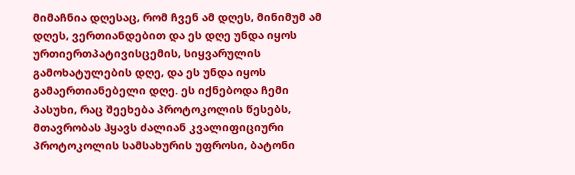მიმაჩნია დღესაც, რომ ჩვენ ამ დღეს, მინიმუმ ამ დღეს, ვერთიანდებით და ეს დღე უნდა იყოს ურთიერთპატივისცემის, სიყვარულის გამოხატულების დღე, და ეს უნდა იყოს გამაერთიანებელი დღე. ეს იქნებოდა ჩემი პასუხი, რაც შეეხება პროტოკოლის წესებს, მთავრობას ჰყავს ძალიან კვალიფიციური პროტოკოლის სამსახურის უფროსი, ბატონი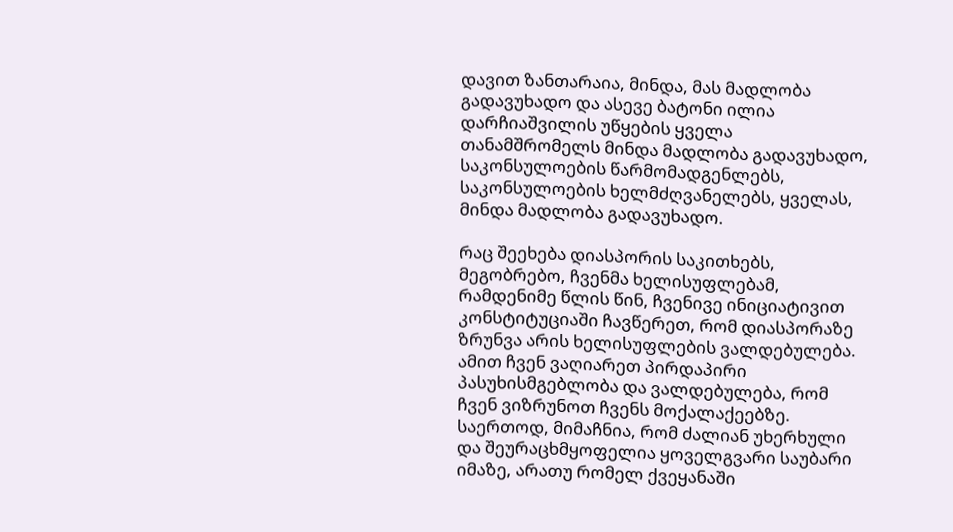დავით ზანთარაია, მინდა, მას მადლობა გადავუხადო და ასევე ბატონი ილია დარჩიაშვილის უწყების ყველა თანამშრომელს მინდა მადლობა გადავუხადო, საკონსულოების წარმომადგენლებს, საკონსულოების ხელმძღვანელებს, ყველას, მინდა მადლობა გადავუხადო.

რაც შეეხება დიასპორის საკითხებს, მეგობრებო, ჩვენმა ხელისუფლებამ, რამდენიმე წლის წინ, ჩვენივე ინიციატივით კონსტიტუციაში ჩავწერეთ, რომ დიასპორაზე ზრუნვა არის ხელისუფლების ვალდებულება. ამით ჩვენ ვაღიარეთ პირდაპირი პასუხისმგებლობა და ვალდებულება, რომ ჩვენ ვიზრუნოთ ჩვენს მოქალაქეებზე. საერთოდ, მიმაჩნია, რომ ძალიან უხერხული და შეურაცხმყოფელია ყოველგვარი საუბარი იმაზე, არათუ რომელ ქვეყანაში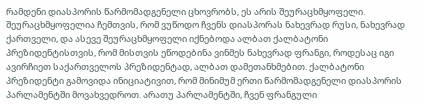რამდენი დიასპორის წარმომადგენელი ცხოვრობს, ეს არის შეურაცხმყოფელი. შეურაცხმყოფელია ჩემთვის, რომ ვუწოდო ჩვენს დიასპორას ნახევრად რუსი, ნახევრად ქართველი, და ასევე შეურაცხმყოფელი იქნებოდა ალბათ ქალბატონი პრეზიდენტისთვის, რომ მისთვის ეწოდებინა ვინმეს ნახევრად ფრანგი, როდესაც იგი ავირჩიეთ საქართველოს პრეზიდენტად, ალბათ დამეთანხმებით. ქალბატონი პრეზიდენტი გამოვიდა ინიციატივით, რომ მინიმუმ ერთი წარმომადგენელი დიასპორის პარლამენტში მოვახვედროთ. არათუ პარლამენტში, ჩვენ ფრანგული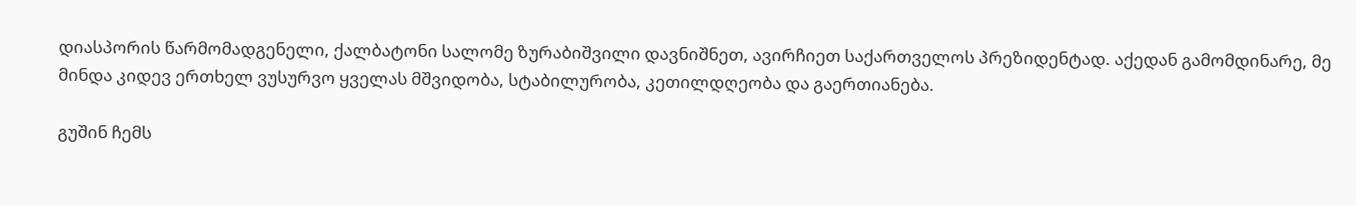დიასპორის წარმომადგენელი, ქალბატონი სალომე ზურაბიშვილი დავნიშნეთ, ავირჩიეთ საქართველოს პრეზიდენტად. აქედან გამომდინარე, მე მინდა კიდევ ერთხელ ვუსურვო ყველას მშვიდობა, სტაბილურობა, კეთილდღეობა და გაერთიანება.

გუშინ ჩემს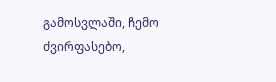გამოსვლაში, ჩემო ძვირფასებო,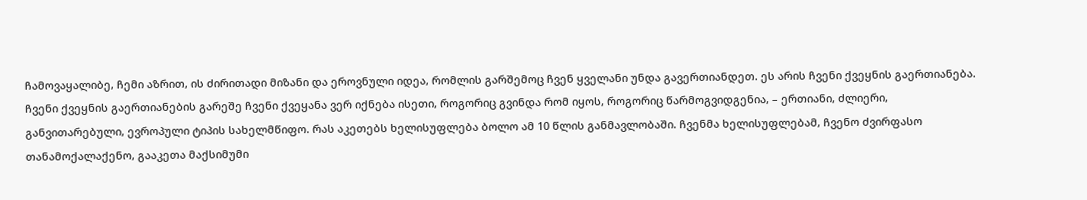ჩამოვაყალიბე, ჩემი აზრით, ის ძირითადი მიზანი და ეროვნული იდეა, რომლის გარშემოც ჩვენ ყველანი უნდა გავერთიანდეთ. ეს არის ჩვენი ქვეყნის გაერთიანება. ჩვენი ქვეყნის გაერთიანების გარეშე ჩვენი ქვეყანა ვერ იქნება ისეთი, როგორიც გვინდა რომ იყოს, როგორიც წარმოგვიდგენია, – ერთიანი, ძლიერი, განვითარებული, ევროპული ტიპის სახელმწიფო. რას აკეთებს ხელისუფლება ბოლო ამ 10 წლის განმავლობაში. ჩვენმა ხელისუფლებამ, ჩვენო ძვირფასო თანამოქალაქენო, გააკეთა მაქსიმუმი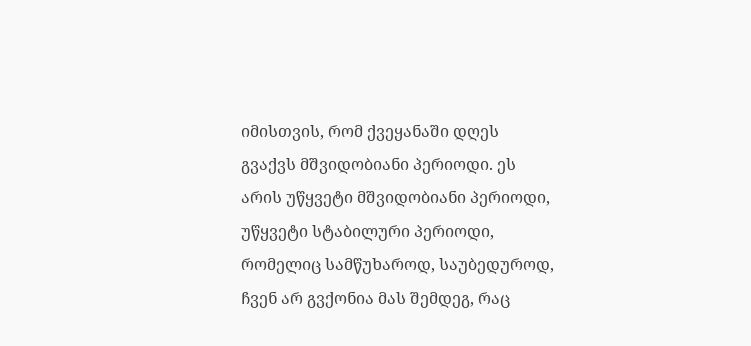იმისთვის, რომ ქვეყანაში დღეს გვაქვს მშვიდობიანი პერიოდი. ეს არის უწყვეტი მშვიდობიანი პერიოდი, უწყვეტი სტაბილური პერიოდი, რომელიც სამწუხაროდ, საუბედუროდ, ჩვენ არ გვქონია მას შემდეგ, რაც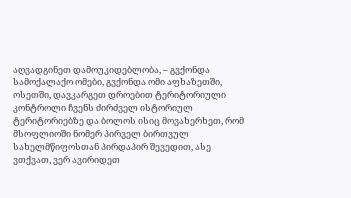აღვადგინეთ დამოუკიდებლობა, – გვქონდა სამოქალაქო ომები, გვქონდა ომი აფხაზეთში, ოსეთში, დავკარგეთ დროებით ტერიტორიული კონტროლი ჩვენს ძირძველ ისტორიულ ტერიტორიებზე და ბოლოს ისიც მოვახერხეთ, რომ მსოფლიოში ნომერ პირველ ბირთვულ სახელმწიფოსთან პირდაპირ შევედით, ასე ვთქვათ, ვერ ავირიდეთ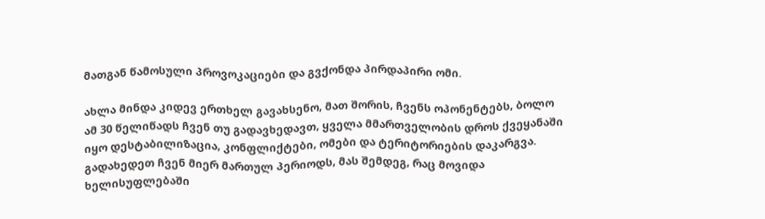მათგან წამოსული პროვოკაციები და გვქონდა პირდაპირი ომი.

ახლა მინდა კიდევ ერთხელ გავახსენო, მათ შორის, ჩვენს ოპონენტებს, ბოლო ამ 30 წელიწადს ჩვენ თუ გადავხედავთ, ყველა მმართველობის დროს ქვეყანაში იყო დესტაბილიზაცია, კონფლიქტები, ომები და ტერიტორიების დაკარგვა. გადახედეთ ჩვენ მიერ მართულ პერიოდს, მას შემდეგ, რაც მოვიდა ხელისუფლებაში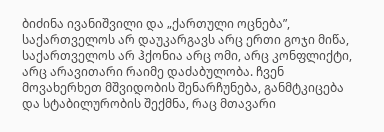ბიძინა ივანიშვილი და „ქართული ოცნება”, საქართველოს არ დაუკარგავს არც ერთი გოჯი მიწა, საქართველოს არ ჰქონია არც ომი, არც კონფლიქტი, არც არავითარი რაიმე დაძაბულობა. ჩვენ მოვახერხეთ მშვიდობის შენარჩუნება, განმტკიცება და სტაბილურობის შექმნა, რაც მთავარი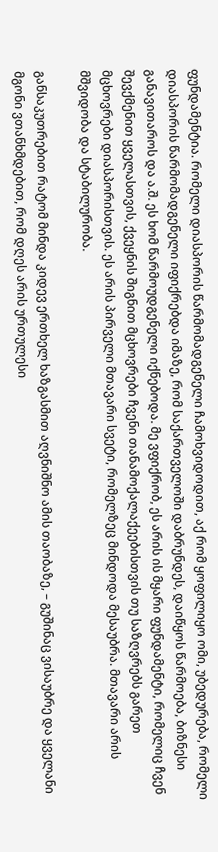ფუნდამენტია. რომელი დიასპორის წარმომადგენელი ჩამოხვიდოდით, აქ რომ ყოფილიყო ომი, უბედურება, რომელი დიასპორის წარმომადგენელი იფიქრებდა იმაზე, რომ საქართველოში დაბრუნდეს, დაიწყოს წარმოება, ბიზნესი განავითაროს და ა.შ. ეს ხომ წარმოუდგენელი იქნებოდა. მე ვფიქრობ, ეს არის ის მყარი ფუნდამენტი, რომელიც ჩვენ შევქმენით ყველასთვის, ქვეყნის შიგნით მცხოვრები ჩვენი თანამოქალაქეებისთვის თუ საზღვრებს გარეთ მცხოვრები დიასპორისთვის. ეს არის პირველი მთავარი სვეტი, რომელზეც მინდოდა მესაუბრა. მთავარი არის მშვიდობა და სტაბილურობა.

განსაკუთრებით რატომ მინდა კიდევ ერთხელ ხაზგასმით აღვნიშნო ამის თაობაზე, – გუშინაც ვისაუბრე და ყველანი მგონი ვთანხმდებით, რომ დღეს არის ურთულესი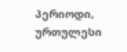პერიოდი, ურთულესი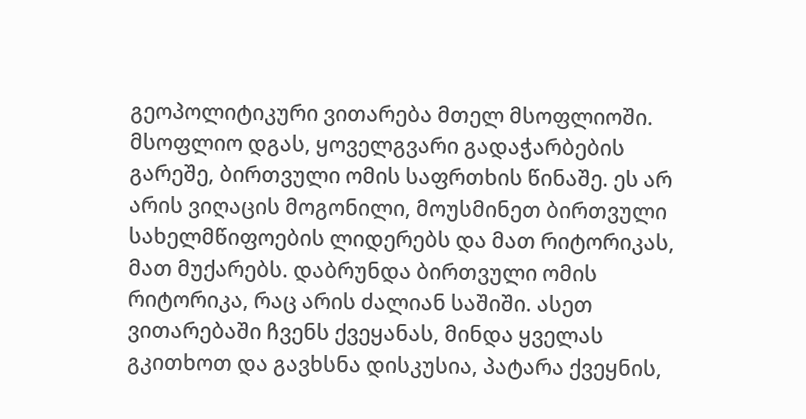გეოპოლიტიკური ვითარება მთელ მსოფლიოში. მსოფლიო დგას, ყოველგვარი გადაჭარბების გარეშე, ბირთვული ომის საფრთხის წინაშე. ეს არ არის ვიღაცის მოგონილი, მოუსმინეთ ბირთვული სახელმწიფოების ლიდერებს და მათ რიტორიკას, მათ მუქარებს. დაბრუნდა ბირთვული ომის რიტორიკა, რაც არის ძალიან საშიში. ასეთ ვითარებაში ჩვენს ქვეყანას, მინდა ყველას გკითხოთ და გავხსნა დისკუსია, პატარა ქვეყნის,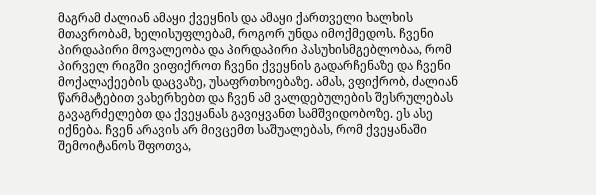მაგრამ ძალიან ამაყი ქვეყნის და ამაყი ქართველი ხალხის მთავრობამ, ხელისუფლებამ, როგორ უნდა იმოქმედოს. ჩვენი პირდაპირი მოვალეობა და პირდაპირი პასუხისმგებლობაა, რომ პირველ რიგში ვიფიქროთ ჩვენი ქვეყნის გადარჩენაზე და ჩვენი მოქალაქეების დაცვაზე, უსაფრთხოებაზე. ამას, ვფიქრობ, ძალიან წარმატებით ვახერხებთ და ჩვენ ამ ვალდებულების შესრულებას გავაგრძელებთ და ქვეყანას გავიყვანთ სამშვიდობოზე. ეს ასე იქნება. ჩვენ არავის არ მივცემთ საშუალებას, რომ ქვეყანაში შემოიტანოს შფოთვა,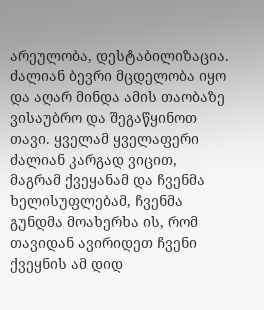არეულობა, დესტაბილიზაცია. ძალიან ბევრი მცდელობა იყო და აღარ მინდა ამის თაობაზე ვისაუბრო და შეგაწყინოთ თავი. ყველამ ყველაფერი ძალიან კარგად ვიცით, მაგრამ ქვეყანამ და ჩვენმა ხელისუფლებამ, ჩვენმა გუნდმა მოახერხა ის, რომ თავიდან ავირიდეთ ჩვენი ქვეყნის ამ დიდ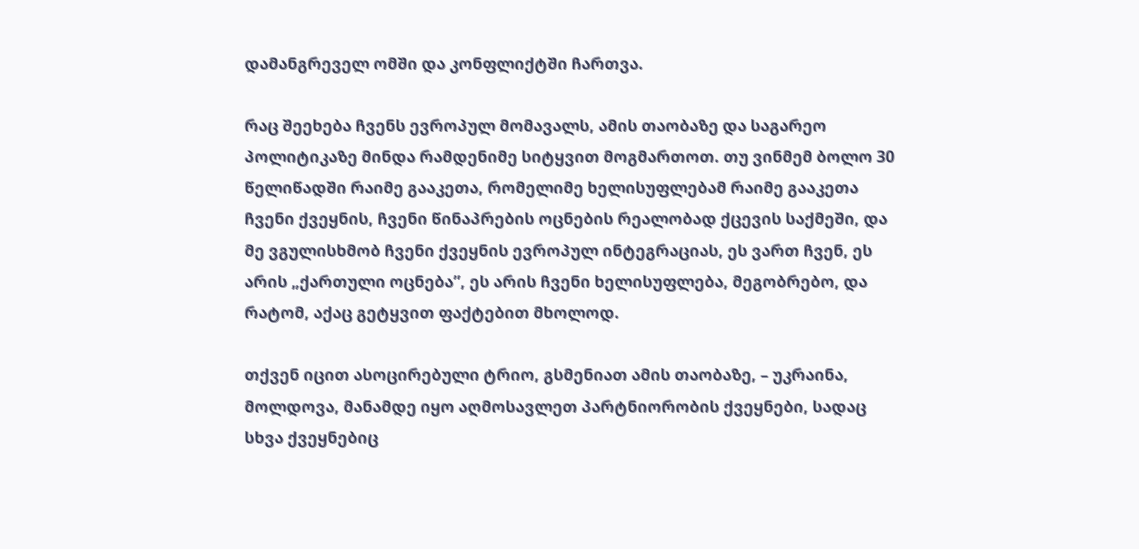დამანგრეველ ომში და კონფლიქტში ჩართვა.

რაც შეეხება ჩვენს ევროპულ მომავალს, ამის თაობაზე და საგარეო პოლიტიკაზე მინდა რამდენიმე სიტყვით მოგმართოთ. თუ ვინმემ ბოლო 30 წელიწადში რაიმე გააკეთა, რომელიმე ხელისუფლებამ რაიმე გააკეთა ჩვენი ქვეყნის, ჩვენი წინაპრების ოცნების რეალობად ქცევის საქმეში, და მე ვგულისხმობ ჩვენი ქვეყნის ევროპულ ინტეგრაციას, ეს ვართ ჩვენ, ეს არის „ქართული ოცნება”, ეს არის ჩვენი ხელისუფლება, მეგობრებო, და რატომ, აქაც გეტყვით ფაქტებით მხოლოდ.

თქვენ იცით ასოცირებული ტრიო, გსმენიათ ამის თაობაზე, – უკრაინა, მოლდოვა, მანამდე იყო აღმოსავლეთ პარტნიორობის ქვეყნები, სადაც სხვა ქვეყნებიც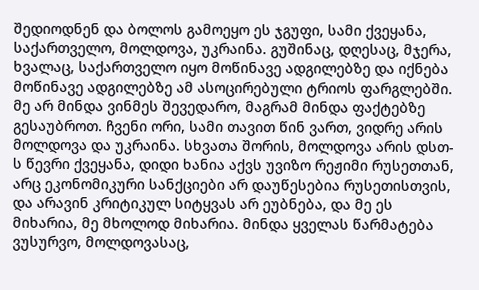შედიოდნენ და ბოლოს გამოეყო ეს ჯგუფი, სამი ქვეყანა, საქართველო, მოლდოვა, უკრაინა. გუშინაც, დღესაც, მჯერა, ხვალაც, საქართველო იყო მოწინავე ადგილებზე და იქნება მოწინავე ადგილებზე ამ ასოცირებული ტრიოს ფარგლებში. მე არ მინდა ვინმეს შევედარო, მაგრამ მინდა ფაქტებზე გესაუბროთ. ჩვენი ორი, სამი თავით წინ ვართ, ვიდრე არის მოლდოვა და უკრაინა. სხვათა შორის, მოლდოვა არის დსთ-ს წევრი ქვეყანა, დიდი ხანია აქვს უვიზო რეჟიმი რუსეთთან, არც ეკონომიკური სანქციები არ დაუწესებია რუსეთისთვის, და არავინ კრიტიკულ სიტყვას არ ეუბნება, და მე ეს მიხარია, მე მხოლოდ მიხარია. მინდა ყველას წარმატება ვუსურვო, მოლდოვასაც,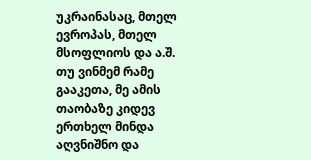უკრაინასაც, მთელ ევროპას, მთელ მსოფლიოს და ა.შ. თუ ვინმემ რამე გააკეთა, მე ამის თაობაზე კიდევ ერთხელ მინდა აღვნიშნო და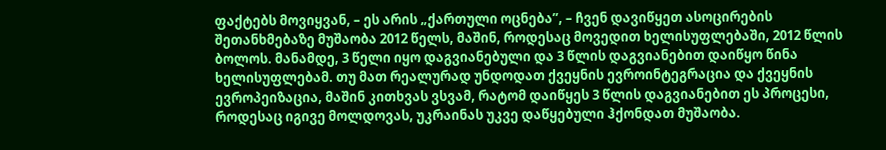ფაქტებს მოვიყვან, – ეს არის „ქართული ოცნება”, – ჩვენ დავიწყეთ ასოცირების შეთანხმებაზე მუშაობა 2012 წელს, მაშინ, როდესაც მოვედით ხელისუფლებაში, 2012 წლის ბოლოს. მანამდე, 3 წელი იყო დაგვიანებული და 3 წლის დაგვიანებით დაიწყო წინა ხელისუფლებამ. თუ მათ რეალურად უნდოდათ ქვეყნის ევროინტეგრაცია და ქვეყნის ევროპეიზაცია, მაშინ კითხვას ვსვამ, რატომ დაიწყეს 3 წლის დაგვიანებით ეს პროცესი, როდესაც იგივე მოლდოვას, უკრაინას უკვე დაწყებული ჰქონდათ მუშაობა.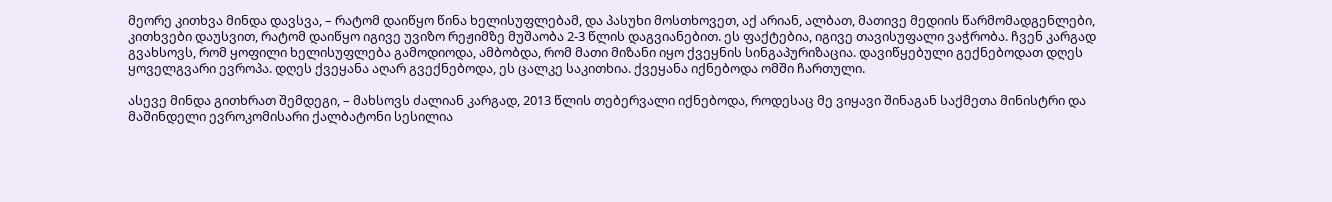მეორე კითხვა მინდა დავსვა, – რატომ დაიწყო წინა ხელისუფლებამ, და პასუხი მოსთხოვეთ, აქ არიან, ალბათ, მათივე მედიის წარმომადგენლები, კითხვები დაუსვით, რატომ დაიწყო იგივე უვიზო რეჟიმზე მუშაობა 2-3 წლის დაგვიანებით. ეს ფაქტებია, იგივე თავისუფალი ვაჭრობა. ჩვენ კარგად გვახსოვს, რომ ყოფილი ხელისუფლება გამოდიოდა, ამბობდა, რომ მათი მიზანი იყო ქვეყნის სინგაპურიზაცია. დავიწყებული გექნებოდათ დღეს ყოველგვარი ევროპა. დღეს ქვეყანა აღარ გვექნებოდა, ეს ცალკე საკითხია. ქვეყანა იქნებოდა ომში ჩართული.

ასევე მინდა გითხრათ შემდეგი, – მახსოვს ძალიან კარგად, 2013 წლის თებერვალი იქნებოდა, როდესაც მე ვიყავი შინაგან საქმეთა მინისტრი და მაშინდელი ევროკომისარი ქალბატონი სესილია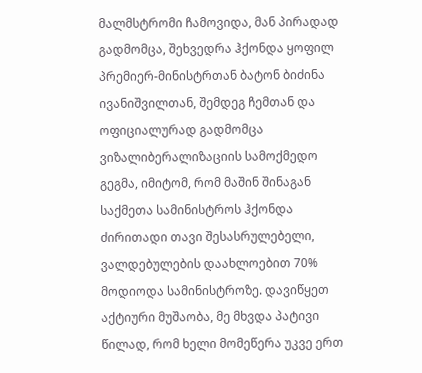მალმსტრომი ჩამოვიდა, მან პირადად გადმომცა, შეხვედრა ჰქონდა ყოფილ პრემიერ-მინისტრთან ბატონ ბიძინა ივანიშვილთან, შემდეგ ჩემთან და ოფიციალურად გადმომცა ვიზალიბერალიზაციის სამოქმედო გეგმა, იმიტომ, რომ მაშინ შინაგან საქმეთა სამინისტროს ჰქონდა ძირითადი თავი შესასრულებელი, ვალდებულების დაახლოებით 70% მოდიოდა სამინისტროზე. დავიწყეთ აქტიური მუშაობა, მე მხვდა პატივი წილად, რომ ხელი მომეწერა უკვე ერთ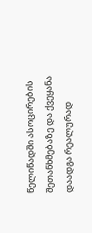წელიწადში ასოცირების შეთანხმებაზე და ქვეყანა დაადგა რეალურად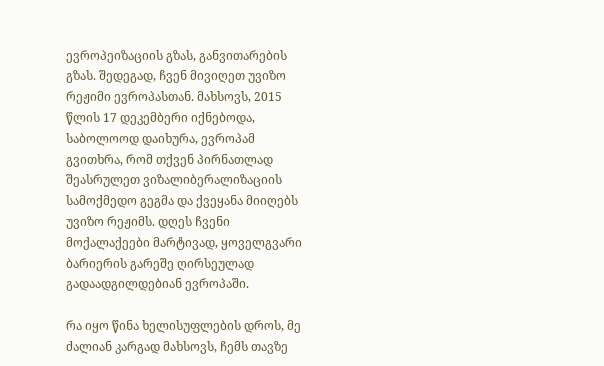ევროპეიზაციის გზას, განვითარების გზას. შედეგად, ჩვენ მივიღეთ უვიზო რეჟიმი ევროპასთან. მახსოვს, 2015 წლის 17 დეკემბერი იქნებოდა, საბოლოოდ დაიხურა, ევროპამ გვითხრა, რომ თქვენ პირნათლად შეასრულეთ ვიზალიბერალიზაციის სამოქმედო გეგმა და ქვეყანა მიიღებს უვიზო რეჟიმს. დღეს ჩვენი მოქალაქეები მარტივად, ყოველგვარი ბარიერის გარეშე ღირსეულად გადაადგილდებიან ევროპაში.

რა იყო წინა ხელისუფლების დროს, მე ძალიან კარგად მახსოვს, ჩემს თავზე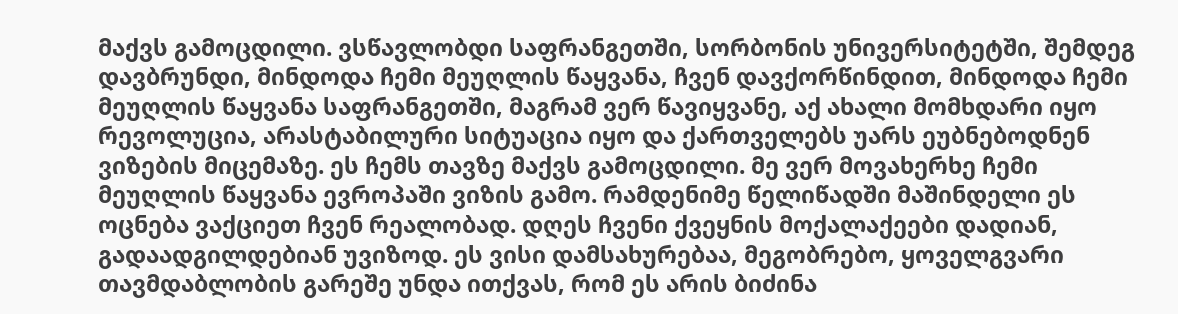მაქვს გამოცდილი. ვსწავლობდი საფრანგეთში, სორბონის უნივერსიტეტში, შემდეგ დავბრუნდი, მინდოდა ჩემი მეუღლის წაყვანა, ჩვენ დავქორწინდით, მინდოდა ჩემი მეუღლის წაყვანა საფრანგეთში, მაგრამ ვერ წავიყვანე, აქ ახალი მომხდარი იყო რევოლუცია, არასტაბილური სიტუაცია იყო და ქართველებს უარს ეუბნებოდნენ ვიზების მიცემაზე. ეს ჩემს თავზე მაქვს გამოცდილი. მე ვერ მოვახერხე ჩემი მეუღლის წაყვანა ევროპაში ვიზის გამო. რამდენიმე წელიწადში მაშინდელი ეს ოცნება ვაქციეთ ჩვენ რეალობად. დღეს ჩვენი ქვეყნის მოქალაქეები დადიან, გადაადგილდებიან უვიზოდ. ეს ვისი დამსახურებაა, მეგობრებო, ყოველგვარი თავმდაბლობის გარეშე უნდა ითქვას, რომ ეს არის ბიძინა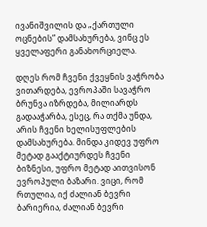ივანიშვილის და „ქართული ოცნების” დამსახურება, ვინც ეს ყველაფერი განახორციელა.

დღეს რომ ჩვენი ქვეყნის ვაჭრობა ვითარდება, ევროპაში სავაჭრო ბრუნვა იზრდება, მილიარდს გადააჭარბა, ესეც, რა თქმა უნდა, არის ჩვენი ხელისუფლების დამსახურება. მინდა კიდევ უფრო მეტად გააქტიურდეს ჩვენი ბიზნესი, უფრო მეტად აითვისონ ევროპული ბაზარი. ვიცი, რომ რთულია, იქ ძალიან ბევრი ბარიერია, ძალიან ბევრი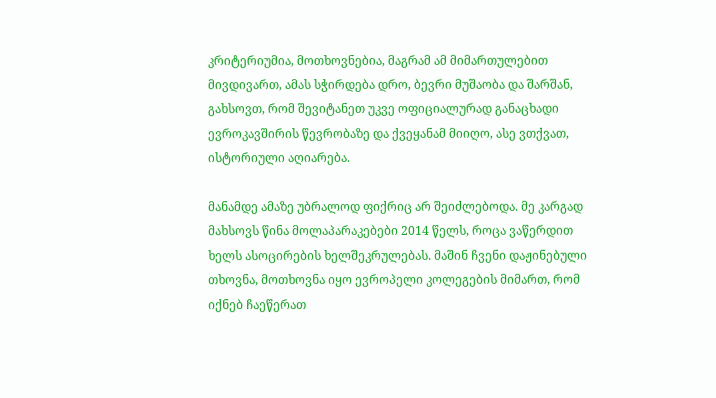კრიტერიუმია, მოთხოვნებია, მაგრამ ამ მიმართულებით მივდივართ, ამას სჭირდება დრო, ბევრი მუშაობა და შარშან, გახსოვთ, რომ შევიტანეთ უკვე ოფიციალურად განაცხადი ევროკავშირის წევრობაზე და ქვეყანამ მიიღო, ასე ვთქვათ, ისტორიული აღიარება.

მანამდე ამაზე უბრალოდ ფიქრიც არ შეიძლებოდა. მე კარგად მახსოვს წინა მოლაპარაკებები 2014 წელს, როცა ვაწერდით ხელს ასოცირების ხელშეკრულებას. მაშინ ჩვენი დაჟინებული თხოვნა, მოთხოვნა იყო ევროპელი კოლეგების მიმართ, რომ იქნებ ჩაეწერათ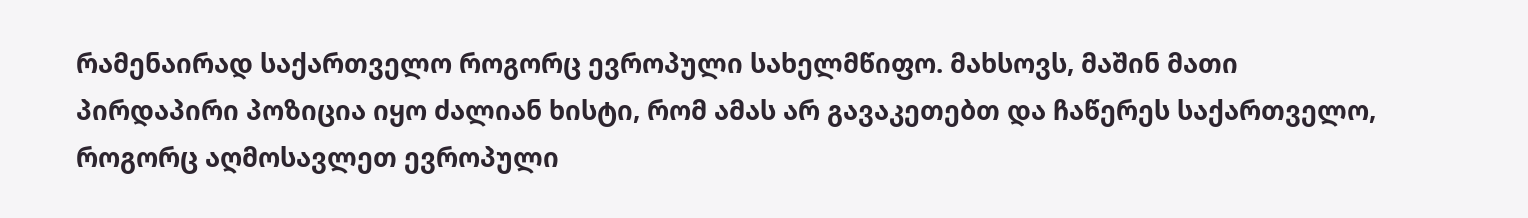რამენაირად საქართველო როგორც ევროპული სახელმწიფო. მახსოვს, მაშინ მათი პირდაპირი პოზიცია იყო ძალიან ხისტი, რომ ამას არ გავაკეთებთ და ჩაწერეს საქართველო, როგორც აღმოსავლეთ ევროპული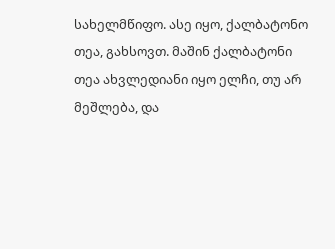სახელმწიფო. ასე იყო, ქალბატონო თეა, გახსოვთ. მაშინ ქალბატონი თეა ახვლედიანი იყო ელჩი, თუ არ მეშლება, და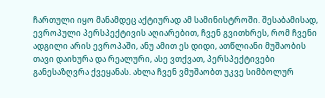ჩართული იყო მანამდეც აქტიურად ამ სამინისტროში. შესაბამისად, ევროპული პერსპექტივის აღიარებით, ჩვენ გვითხრეს, რომ ჩვენი ადგილი არის ევროპაში, ანუ ამით ეს დიდი, ათწლიანი მუშაობის თავი დაიხურა და რეალური, ასე ვთქვათ, პერსპექტივები განესაზღვრა ქვეყანას. ახლა ჩვენ ვმუშაობთ უკვე სიმბოლურ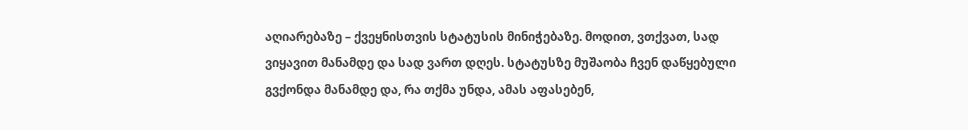აღიარებაზე – ქვეყნისთვის სტატუსის მინიჭებაზე. მოდით, ვთქვათ, სად ვიყავით მანამდე და სად ვართ დღეს. სტატუსზე მუშაობა ჩვენ დაწყებული გვქონდა მანამდე და, რა თქმა უნდა, ამას აფასებენ,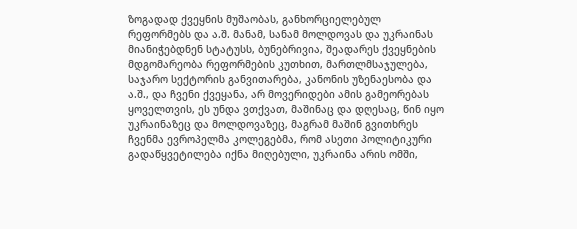ზოგადად ქვეყნის მუშაობას, განხორციელებულ რეფორმებს და ა.შ. მანამ, სანამ მოლდოვას და უკრაინას მიანიჭებდნენ სტატუსს, ბუნებრივია, შეადარეს ქვეყნების მდგომარეობა რეფორმების კუთხით, მართლმსაჯულება, საჯარო სექტორის განვითარება, კანონის უზენაესობა და ა.შ., და ჩვენი ქვეყანა, არ მოვერიდები ამის გამეორებას ყოველთვის, ეს უნდა ვთქვათ, მაშინაც და დღესაც, წინ იყო უკრაინაზეც და მოლდოვაზეც, მაგრამ მაშინ გვითხრეს ჩვენმა ევროპელმა კოლეგებმა, რომ ასეთი პოლიტიკური გადაწყვეტილება იქნა მიღებული, უკრაინა არის ომში,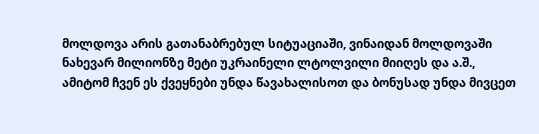მოლდოვა არის გათანაბრებულ სიტუაციაში, ვინაიდან მოლდოვაში ნახევარ მილიონზე მეტი უკრაინელი ლტოლვილი მიიღეს და ა.შ., ამიტომ ჩვენ ეს ქვეყნები უნდა წავახალისოთ და ბონუსად უნდა მივცეთ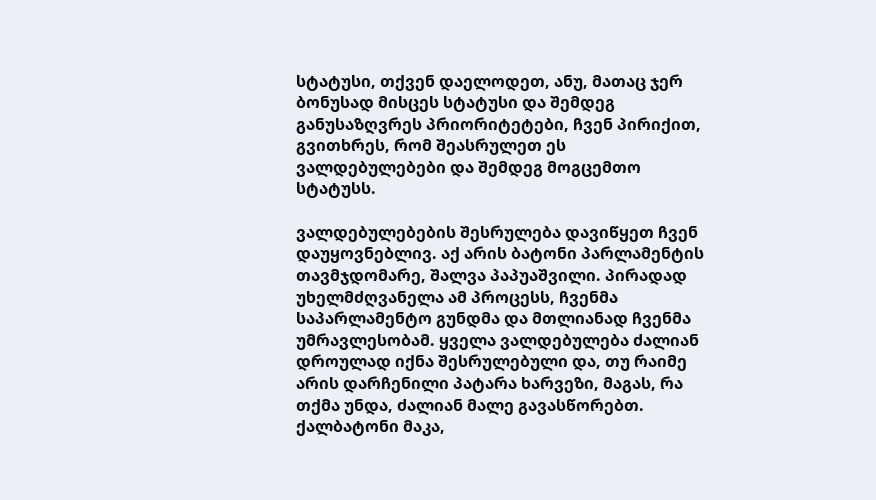სტატუსი, თქვენ დაელოდეთ, ანუ, მათაც ჯერ ბონუსად მისცეს სტატუსი და შემდეგ განუსაზღვრეს პრიორიტეტები, ჩვენ პირიქით, გვითხრეს, რომ შეასრულეთ ეს ვალდებულებები და შემდეგ მოგცემთო სტატუსს.

ვალდებულებების შესრულება დავიწყეთ ჩვენ დაუყოვნებლივ. აქ არის ბატონი პარლამენტის თავმჯდომარე, შალვა პაპუაშვილი. პირადად უხელმძღვანელა ამ პროცესს, ჩვენმა საპარლამენტო გუნდმა და მთლიანად ჩვენმა უმრავლესობამ. ყველა ვალდებულება ძალიან დროულად იქნა შესრულებული და, თუ რაიმე არის დარჩენილი პატარა ხარვეზი, მაგას, რა თქმა უნდა, ძალიან მალე გავასწორებთ. ქალბატონი მაკა,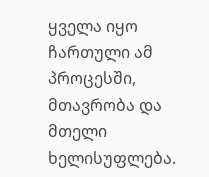ყველა იყო ჩართული ამ პროცესში, მთავრობა და მთელი ხელისუფლება.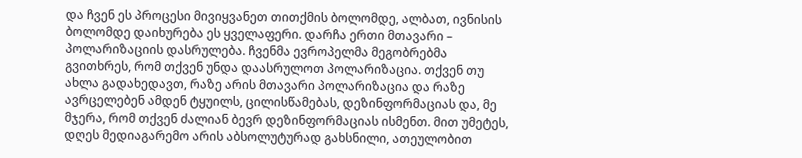და ჩვენ ეს პროცესი მივიყვანეთ თითქმის ბოლომდე, ალბათ, ივნისის ბოლომდე დაიხურება ეს ყველაფერი. დარჩა ერთი მთავარი – პოლარიზაციის დასრულება. ჩვენმა ევროპელმა მეგობრებმა გვითხრეს, რომ თქვენ უნდა დაასრულოთ პოლარიზაცია. თქვენ თუ ახლა გადახედავთ, რაზე არის მთავარი პოლარიზაცია და რაზე ავრცელებენ ამდენ ტყუილს, ცილისწამებას, დეზინფორმაციას და, მე მჯერა, რომ თქვენ ძალიან ბევრ დეზინფორმაციას ისმენთ. მით უმეტეს, დღეს მედიაგარემო არის აბსოლუტურად გახსნილი, ათეულობით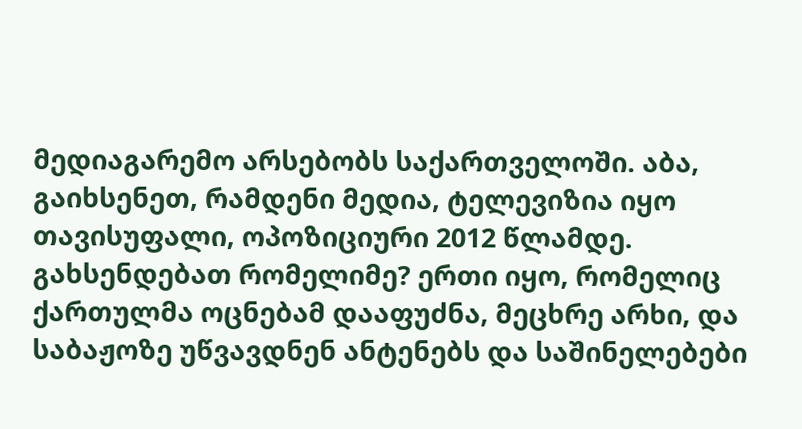მედიაგარემო არსებობს საქართველოში. აბა, გაიხსენეთ, რამდენი მედია, ტელევიზია იყო თავისუფალი, ოპოზიციური 2012 წლამდე. გახსენდებათ რომელიმე? ერთი იყო, რომელიც ქართულმა ოცნებამ დააფუძნა, მეცხრე არხი, და საბაჟოზე უწვავდნენ ანტენებს და საშინელებები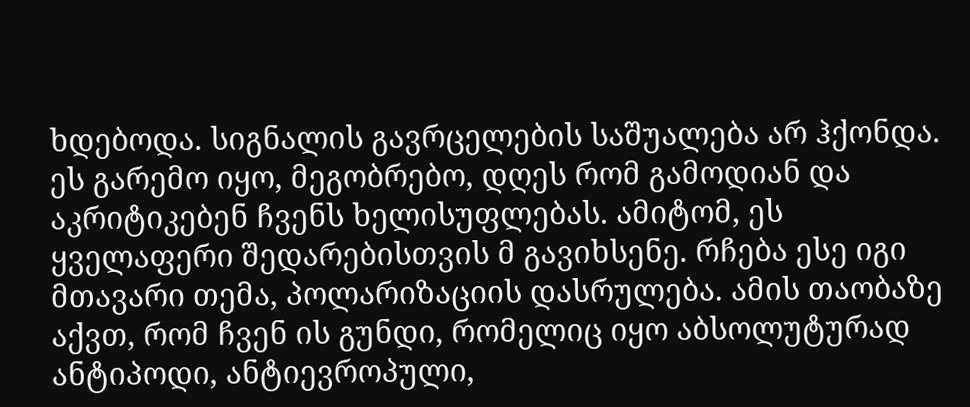ხდებოდა. სიგნალის გავრცელების საშუალება არ ჰქონდა. ეს გარემო იყო, მეგობრებო, დღეს რომ გამოდიან და აკრიტიკებენ ჩვენს ხელისუფლებას. ამიტომ, ეს ყველაფერი შედარებისთვის მ გავიხსენე. რჩება ესე იგი მთავარი თემა, პოლარიზაციის დასრულება. ამის თაობაზე აქვთ, რომ ჩვენ ის გუნდი, რომელიც იყო აბსოლუტურად ანტიპოდი, ანტიევროპული,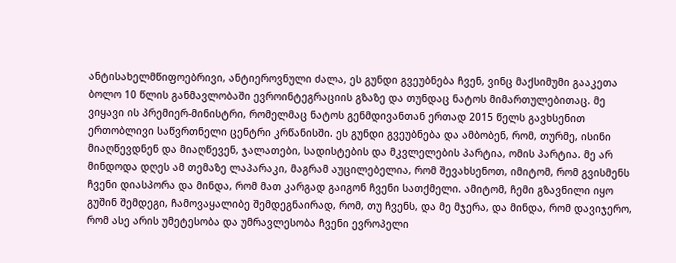ანტისახელმწიფოებრივი, ანტიეროვნული ძალა, ეს გუნდი გვეუბნება ჩვენ, ვინც მაქსიმუმი გააკეთა ბოლო 10 წლის განმავლობაში ევროინტეგრაციის გზაზე და თუნდაც ნატოს მიმართულებითაც. მე ვიყავი ის პრემიერ-მინისტრი, რომელმაც ნატოს გენმდივანთან ერთად 2015 წელს გავხსენით ერთობლივი საწვრთნელი ცენტრი კრწანისში. ეს გუნდი გვეუბნება და ამბობენ, რომ, თურმე, ისინი მიაღწევდნენ და მიაღწევენ, ჯალათები, სადისტების და მკვლელების პარტია, ომის პარტია. მე არ მინდოდა დღეს ამ თემაზე ლაპარაკი, მაგრამ აუცილებელია, რომ შევახსენოთ, იმიტომ, რომ გვისმენს ჩვენი დიასპორა და მინდა, რომ მათ კარგად გაიგონ ჩვენი სათქმელი. ამიტომ, ჩემი გზავნილი იყო გუშინ შემდეგი, ჩამოვაყალიბე შემდეგნაირად, რომ, თუ ჩვენს, და მე მჯერა, და მინდა, რომ დავიჯერო, რომ ასე არის უმეტესობა და უმრავლესობა ჩვენი ევროპელი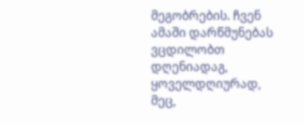მეგობრების. ჩვენ ამაში დარწმუნებას ვცდილობთ დღენიადაგ, ყოველდღიურად, მეც,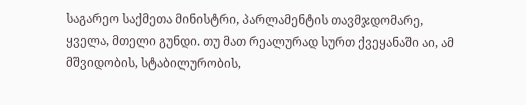საგარეო საქმეთა მინისტრი, პარლამენტის თავმჯდომარე, ყველა, მთელი გუნდი. თუ მათ რეალურად სურთ ქვეყანაში აი, ამ მშვიდობის, სტაბილურობის,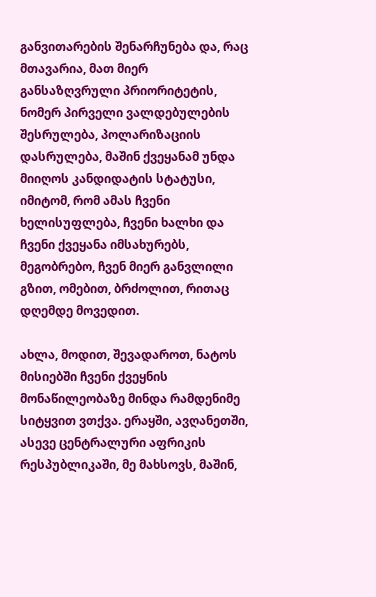განვითარების შენარჩუნება და, რაც მთავარია, მათ მიერ განსაზღვრული პრიორიტეტის, ნომერ პირველი ვალდებულების შესრულება, პოლარიზაციის დასრულება, მაშინ ქვეყანამ უნდა მიიღოს კანდიდატის სტატუსი, იმიტომ, რომ ამას ჩვენი ხელისუფლება, ჩვენი ხალხი და ჩვენი ქვეყანა იმსახურებს, მეგობრებო, ჩვენ მიერ განვლილი გზით, ომებით, ბრძოლით, რითაც დღემდე მოვედით.

ახლა, მოდით, შევადაროთ, ნატოს მისიებში ჩვენი ქვეყნის მონაწილეობაზე მინდა რამდენიმე სიტყვით ვთქვა. ერაყში, ავღანეთში, ასევე ცენტრალური აფრიკის რესპუბლიკაში, მე მახსოვს, მაშინ,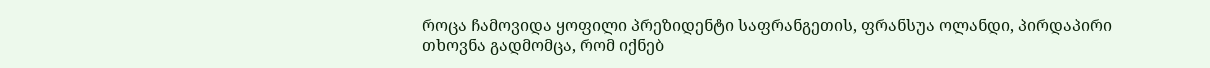როცა ჩამოვიდა ყოფილი პრეზიდენტი საფრანგეთის, ფრანსუა ოლანდი, პირდაპირი თხოვნა გადმომცა, რომ იქნებ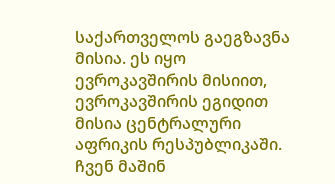საქართველოს გაეგზავნა მისია. ეს იყო ევროკავშირის მისიით, ევროკავშირის ეგიდით მისია ცენტრალური აფრიკის რესპუბლიკაში. ჩვენ მაშინ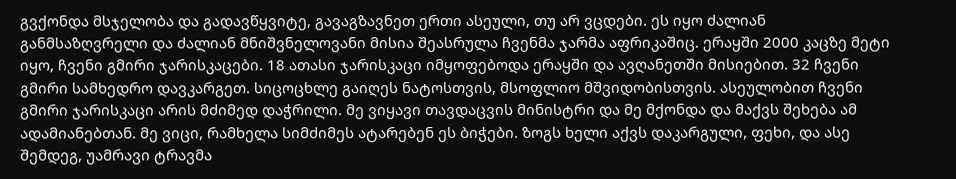გვქონდა მსჯელობა და გადავწყვიტე, გავაგზავნეთ ერთი ასეული, თუ არ ვცდები. ეს იყო ძალიან განმსაზღვრელი და ძალიან მნიშვნელოვანი მისია შეასრულა ჩვენმა ჯარმა აფრიკაშიც. ერაყში 2000 კაცზე მეტი იყო, ჩვენი გმირი ჯარისკაცები. 18 ათასი ჯარისკაცი იმყოფებოდა ერაყში და ავღანეთში მისიებით. 32 ჩვენი გმირი სამხედრო დავკარგეთ. სიცოცხლე გაიღეს ნატოსთვის, მსოფლიო მშვიდობისთვის. ასეულობით ჩვენი გმირი ჯარისკაცი არის მძიმედ დაჭრილი. მე ვიყავი თავდაცვის მინისტრი და მე მქონდა და მაქვს შეხება ამ ადამიანებთან. მე ვიცი, რამხელა სიმძიმეს ატარებენ ეს ბიჭები. ზოგს ხელი აქვს დაკარგული, ფეხი, და ასე შემდეგ, უამრავი ტრავმა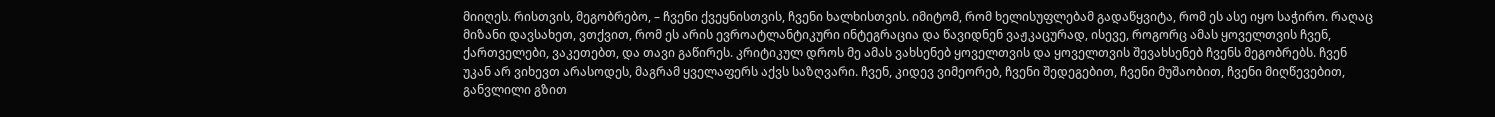მიიღეს. რისთვის, მეგობრებო, – ჩვენი ქვეყნისთვის, ჩვენი ხალხისთვის. იმიტომ, რომ ხელისუფლებამ გადაწყვიტა, რომ ეს ასე იყო საჭირო. რაღაც მიზანი დავსახეთ, ვთქვით, რომ ეს არის ევროატლანტიკური ინტეგრაცია და წავიდნენ ვაჟკაცურად, ისევე, როგორც ამას ყოველთვის ჩვენ, ქართველები, ვაკეთებთ, და თავი გაწირეს. კრიტიკულ დროს მე ამას ვახსენებ ყოველთვის და ყოველთვის შევახსენებ ჩვენს მეგობრებს. ჩვენ უკან არ ვიხევთ არასოდეს, მაგრამ ყველაფერს აქვს საზღვარი. ჩვენ, კიდევ ვიმეორებ, ჩვენი შედეგებით, ჩვენი მუშაობით, ჩვენი მიღწევებით, განვლილი გზით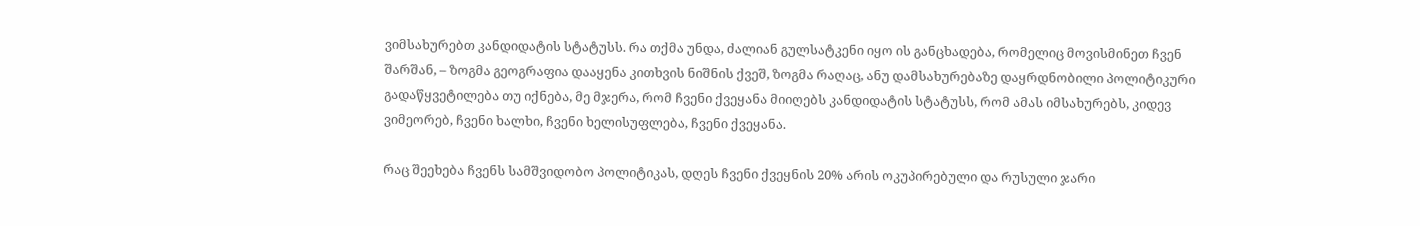ვიმსახურებთ კანდიდატის სტატუსს. რა თქმა უნდა, ძალიან გულსატკენი იყო ის განცხადება, რომელიც მოვისმინეთ ჩვენ შარშან, – ზოგმა გეოგრაფია დააყენა კითხვის ნიშნის ქვეშ, ზოგმა რაღაც, ანუ დამსახურებაზე დაყრდნობილი პოლიტიკური გადაწყვეტილება თუ იქნება, მე მჯერა, რომ ჩვენი ქვეყანა მიიღებს კანდიდატის სტატუსს, რომ ამას იმსახურებს, კიდევ ვიმეორებ, ჩვენი ხალხი, ჩვენი ხელისუფლება, ჩვენი ქვეყანა.

რაც შეეხება ჩვენს სამშვიდობო პოლიტიკას, დღეს ჩვენი ქვეყნის 20% არის ოკუპირებული და რუსული ჯარი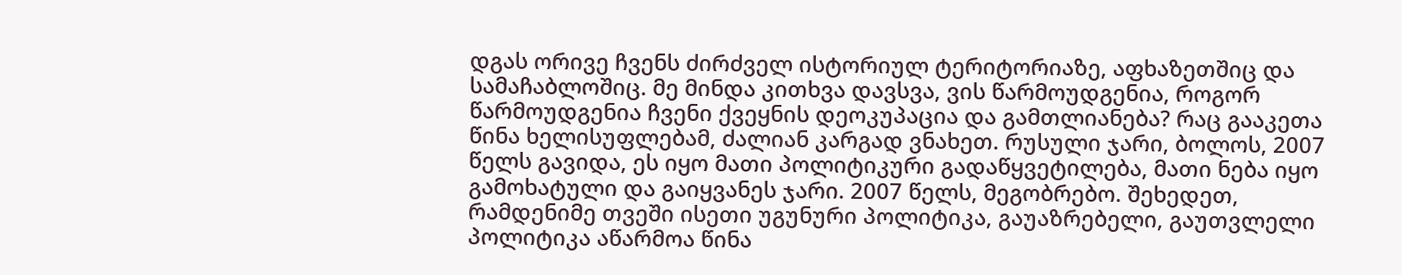დგას ორივე ჩვენს ძირძველ ისტორიულ ტერიტორიაზე, აფხაზეთშიც და სამაჩაბლოშიც. მე მინდა კითხვა დავსვა, ვის წარმოუდგენია, როგორ წარმოუდგენია ჩვენი ქვეყნის დეოკუპაცია და გამთლიანება? რაც გააკეთა წინა ხელისუფლებამ, ძალიან კარგად ვნახეთ. რუსული ჯარი, ბოლოს, 2007 წელს გავიდა, ეს იყო მათი პოლიტიკური გადაწყვეტილება, მათი ნება იყო გამოხატული და გაიყვანეს ჯარი. 2007 წელს, მეგობრებო. შეხედეთ, რამდენიმე თვეში ისეთი უგუნური პოლიტიკა, გაუაზრებელი, გაუთვლელი პოლიტიკა აწარმოა წინა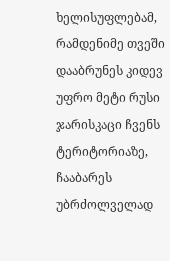ხელისუფლებამ, რამდენიმე თვეში დააბრუნეს კიდევ უფრო მეტი რუსი ჯარისკაცი ჩვენს ტერიტორიაზე, ჩააბარეს უბრძოლველად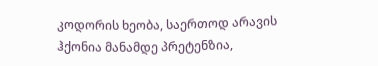კოდორის ხეობა, საერთოდ არავის ჰქონია მანამდე პრეტენზია,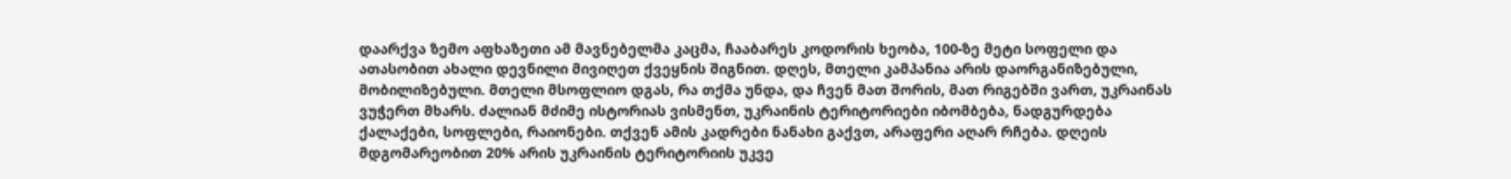დაარქვა ზემო აფხაზეთი ამ მავნებელმა კაცმა, ჩააბარეს კოდორის ხეობა, 100-ზე მეტი სოფელი და ათასობით ახალი დევნილი მივიღეთ ქვეყნის შიგნით. დღეს, მთელი კამპანია არის დაორგანიზებული, მობილიზებული. მთელი მსოფლიო დგას, რა თქმა უნდა, და ჩვენ მათ შორის, მათ რიგებში ვართ, უკრაინას ვუჭერთ მხარს. ძალიან მძიმე ისტორიას ვისმენთ, უკრაინის ტერიტორიები იბომბება, ნადგურდება ქალაქები, სოფლები, რაიონები. თქვენ ამის კადრები ნანახი გაქვთ, არაფერი აღარ რჩება. დღეის მდგომარეობით 20% არის უკრაინის ტერიტორიის უკვე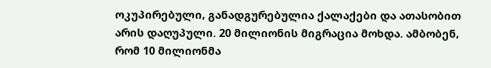ოკუპირებული, განადგურებულია ქალაქები და ათასობით არის დაღუპული. 20 მილიონის მიგრაცია მოხდა. ამბობენ, რომ 10 მილიონმა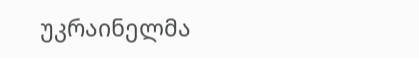უკრაინელმა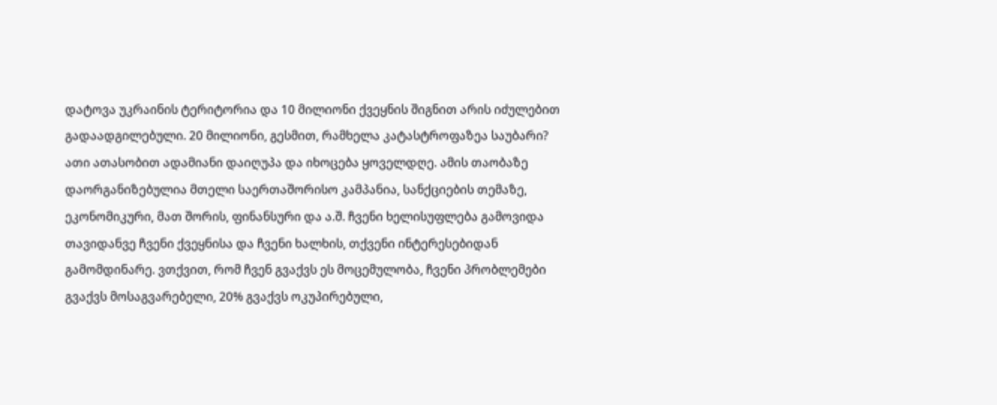დატოვა უკრაინის ტერიტორია და 10 მილიონი ქვეყნის შიგნით არის იძულებით გადაადგილებული. 20 მილიონი, გესმით, რამხელა კატასტროფაზეა საუბარი? ათი ათასობით ადამიანი დაიღუპა და იხოცება ყოველდღე. ამის თაობაზე დაორგანიზებულია მთელი საერთაშორისო კამპანია, სანქციების თემაზე, ეკონომიკური, მათ შორის, ფინანსური და ა.შ. ჩვენი ხელისუფლება გამოვიდა თავიდანვე ჩვენი ქვეყნისა და ჩვენი ხალხის, თქვენი ინტერესებიდან გამომდინარე. ვთქვით, რომ ჩვენ გვაქვს ეს მოცემულობა, ჩვენი პრობლემები გვაქვს მოსაგვარებელი, 20% გვაქვს ოკუპირებული,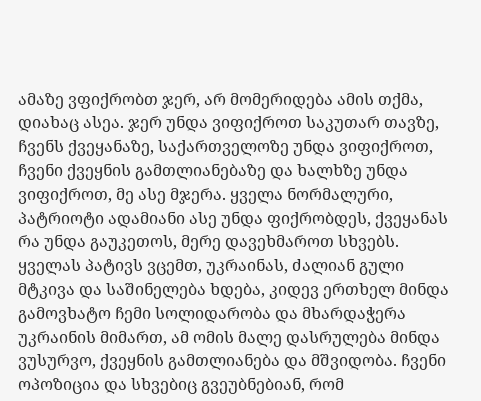ამაზე ვფიქრობთ ჯერ, არ მომერიდება ამის თქმა, დიახაც ასეა. ჯერ უნდა ვიფიქროთ საკუთარ თავზე, ჩვენს ქვეყანაზე, საქართველოზე უნდა ვიფიქროთ, ჩვენი ქვეყნის გამთლიანებაზე და ხალხზე უნდა ვიფიქროთ, მე ასე მჯერა. ყველა ნორმალური, პატრიოტი ადამიანი ასე უნდა ფიქრობდეს, ქვეყანას რა უნდა გაუკეთოს, მერე დავეხმაროთ სხვებს. ყველას პატივს ვცემთ, უკრაინას, ძალიან გული მტკივა და საშინელება ხდება, კიდევ ერთხელ მინდა გამოვხატო ჩემი სოლიდარობა და მხარდაჭერა უკრაინის მიმართ, ამ ომის მალე დასრულება მინდა ვუსურვო, ქვეყნის გამთლიანება და მშვიდობა. ჩვენი ოპოზიცია და სხვებიც გვეუბნებიან, რომ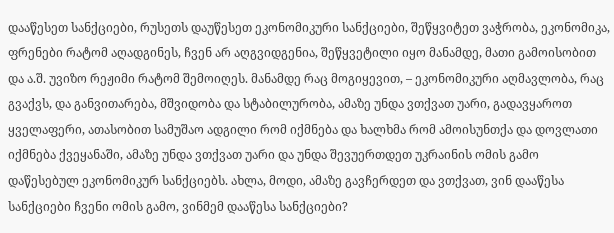დააწესეთ სანქციები, რუსეთს დაუწესეთ ეკონომიკური სანქციები, შეწყვიტეთ ვაჭრობა, ეკონომიკა, ფრენები რატომ აღადგინეს, ჩვენ არ აღგვიდგენია, შეწყვეტილი იყო მანამდე, მათი გამოისობით და ა.შ. უვიზო რეჟიმი რატომ შემოიღეს. მანამდე რაც მოგიყევით, – ეკონომიკური აღმავლობა, რაც გვაქვს, და განვითარება, მშვიდობა და სტაბილურობა, ამაზე უნდა ვთქვათ უარი, გადავყაროთ ყველაფერი, ათასობით სამუშაო ადგილი რომ იქმნება და ხალხმა რომ ამოისუნთქა და დოვლათი იქმნება ქვეყანაში, ამაზე უნდა ვთქვათ უარი და უნდა შევუერთდეთ უკრაინის ომის გამო დაწესებულ ეკონომიკურ სანქციებს. ახლა, მოდი, ამაზე გავჩერდეთ და ვთქვათ, ვინ დააწესა სანქციები ჩვენი ომის გამო, ვინმემ დააწესა სანქციები?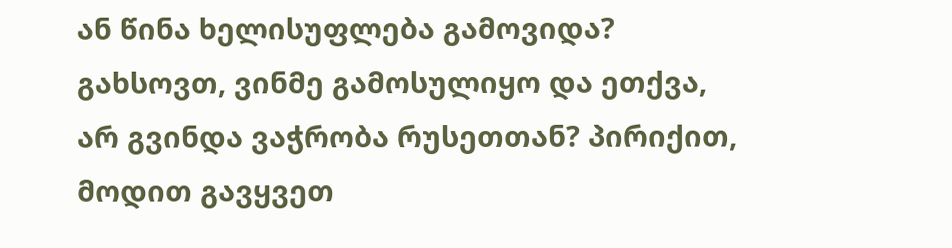ან წინა ხელისუფლება გამოვიდა? გახსოვთ, ვინმე გამოსულიყო და ეთქვა, არ გვინდა ვაჭრობა რუსეთთან? პირიქით, მოდით გავყვეთ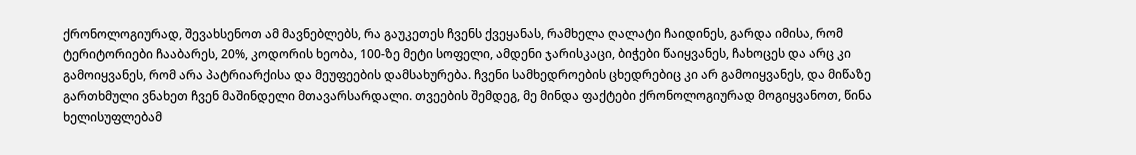ქრონოლოგიურად, შევახსენოთ ამ მავნებლებს, რა გაუკეთეს ჩვენს ქვეყანას, რამხელა ღალატი ჩაიდინეს, გარდა იმისა, რომ ტერიტორიები ჩააბარეს, 20%, კოდორის ხეობა, 100-ზე მეტი სოფელი, ამდენი ჯარისკაცი, ბიჭები წაიყვანეს, ჩახოცეს და არც კი გამოიყვანეს, რომ არა პატრიარქისა და მეუფეების დამსახურება. ჩვენი სამხედროების ცხედრებიც კი არ გამოიყვანეს, და მიწაზე გართხმული ვნახეთ ჩვენ მაშინდელი მთავარსარდალი. თვეების შემდეგ, მე მინდა ფაქტები ქრონოლოგიურად მოგიყვანოთ, წინა ხელისუფლებამ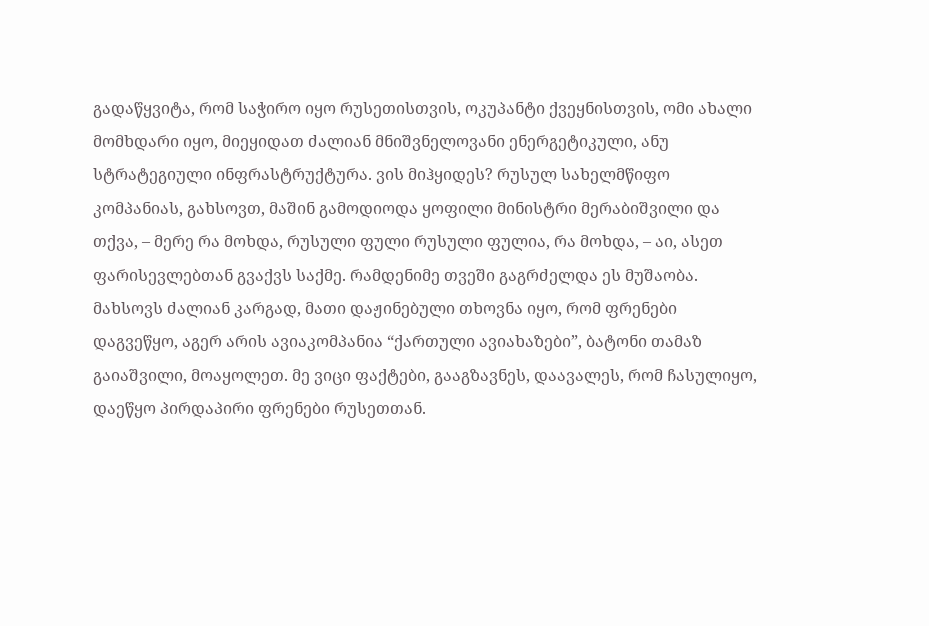გადაწყვიტა, რომ საჭირო იყო რუსეთისთვის, ოკუპანტი ქვეყნისთვის, ომი ახალი მომხდარი იყო, მიეყიდათ ძალიან მნიშვნელოვანი ენერგეტიკული, ანუ სტრატეგიული ინფრასტრუქტურა. ვის მიჰყიდეს? რუსულ სახელმწიფო კომპანიას, გახსოვთ, მაშინ გამოდიოდა ყოფილი მინისტრი მერაბიშვილი და თქვა, – მერე რა მოხდა, რუსული ფული რუსული ფულია, რა მოხდა, – აი, ასეთ ფარისევლებთან გვაქვს საქმე. რამდენიმე თვეში გაგრძელდა ეს მუშაობა. მახსოვს ძალიან კარგად, მათი დაჟინებული თხოვნა იყო, რომ ფრენები დაგვეწყო, აგერ არის ავიაკომპანია “ქართული ავიახაზები”, ბატონი თამაზ გაიაშვილი, მოაყოლეთ. მე ვიცი ფაქტები, გააგზავნეს, დაავალეს, რომ ჩასულიყო, დაეწყო პირდაპირი ფრენები რუსეთთან.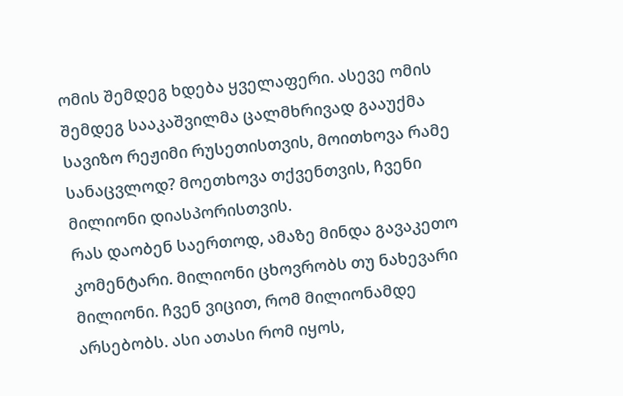ომის შემდეგ ხდება ყველაფერი. ასევე ომის შემდეგ სააკაშვილმა ცალმხრივად გააუქმა სავიზო რეჟიმი რუსეთისთვის, მოითხოვა რამე სანაცვლოდ? მოეთხოვა თქვენთვის, ჩვენი მილიონი დიასპორისთვის.
რას დაობენ საერთოდ, ამაზე მინდა გავაკეთო კომენტარი. მილიონი ცხოვრობს თუ ნახევარი მილიონი. ჩვენ ვიცით, რომ მილიონამდე არსებობს. ასი ათასი რომ იყოს,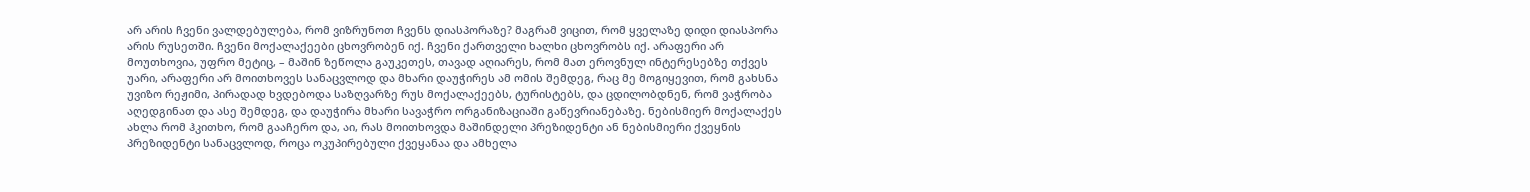არ არის ჩვენი ვალდებულება, რომ ვიზრუნოთ ჩვენს დიასპორაზე? მაგრამ ვიცით, რომ ყველაზე დიდი დიასპორა არის რუსეთში. ჩვენი მოქალაქეები ცხოვრობენ იქ. ჩვენი ქართველი ხალხი ცხოვრობს იქ. არაფერი არ მოუთხოვია, უფრო მეტიც, – მაშინ ზეწოლა გაუკეთეს, თავად აღიარეს, რომ მათ ეროვნულ ინტერესებზე თქვეს უარი, არაფერი არ მოითხოვეს სანაცვლოდ და მხარი დაუჭირეს ამ ომის შემდეგ, რაც მე მოგიყევით, რომ გახსნა უვიზო რეჟიმი, პირადად ხვდებოდა საზღვარზე რუს მოქალაქეებს, ტურისტებს, და ცდილობდნენ, რომ ვაჭრობა აღედგინათ და ასე შემდეგ, და დაუჭირა მხარი სავაჭრო ორგანიზაციაში გაწევრიანებაზე. ნებისმიერ მოქალაქეს ახლა რომ ჰკითხო, რომ გააჩერო და, აი, რას მოითხოვდა მაშინდელი პრეზიდენტი ან ნებისმიერი ქვეყნის პრეზიდენტი სანაცვლოდ, როცა ოკუპირებული ქვეყანაა და ამხელა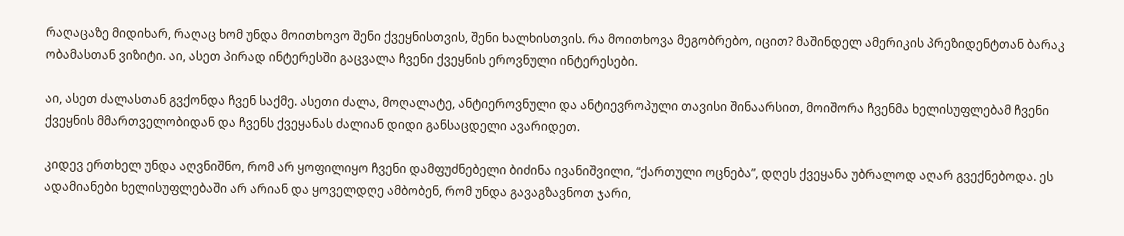რაღაცაზე მიდიხარ, რაღაც ხომ უნდა მოითხოვო შენი ქვეყნისთვის, შენი ხალხისთვის. რა მოითხოვა მეგობრებო, იცით? მაშინდელ ამერიკის პრეზიდენტთან ბარაკ ობამასთან ვიზიტი. აი, ასეთ პირად ინტერესში გაცვალა ჩვენი ქვეყნის ეროვნული ინტერესები.

აი, ასეთ ძალასთან გვქონდა ჩვენ საქმე. ასეთი ძალა, მოღალატე, ანტიეროვნული და ანტიევროპული თავისი შინაარსით, მოიშორა ჩვენმა ხელისუფლებამ ჩვენი ქვეყნის მმართველობიდან და ჩვენს ქვეყანას ძალიან დიდი განსაცდელი ავარიდეთ.

კიდევ ერთხელ უნდა აღვნიშნო, რომ არ ყოფილიყო ჩვენი დამფუძნებელი ბიძინა ივანიშვილი, “ქართული ოცნება”, დღეს ქვეყანა უბრალოდ აღარ გვექნებოდა. ეს ადამიანები ხელისუფლებაში არ არიან და ყოველდღე ამბობენ, რომ უნდა გავაგზავნოთ ჯარი,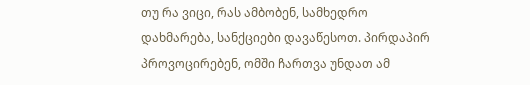თუ რა ვიცი, რას ამბობენ, სამხედრო დახმარება, სანქციები დავაწესოთ. პირდაპირ პროვოცირებენ, ომში ჩართვა უნდათ ამ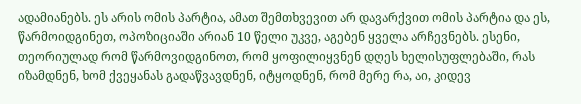ადამიანებს. ეს არის ომის პარტია, ამათ შემთხვევით არ დავარქვით ომის პარტია და ეს, წარმოიდგინეთ, ოპოზიციაში არიან 10 წელი უკვე, აგებენ ყველა არჩევნებს. ესენი, თეორიულად რომ წარმოვიდგინოთ, რომ ყოფილიყვნენ დღეს ხელისუფლებაში, რას იზამდნენ, ხომ ქვეყანას გადაწვავდნენ, იტყოდნენ, რომ მერე რა, აი, კიდევ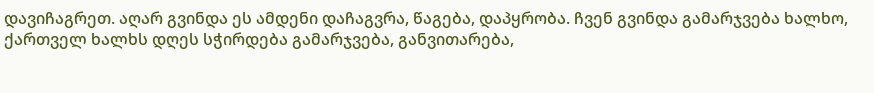დავიჩაგრეთ. აღარ გვინდა ეს ამდენი დაჩაგვრა, წაგება, დაპყრობა. ჩვენ გვინდა გამარჯვება ხალხო, ქართველ ხალხს დღეს სჭირდება გამარჯვება, განვითარება,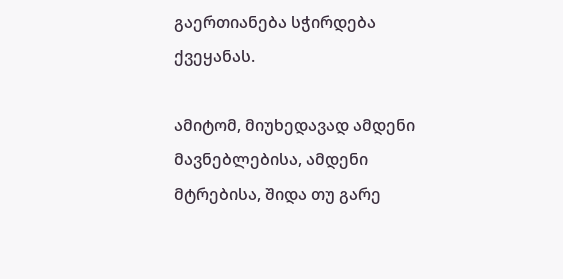გაერთიანება სჭირდება ქვეყანას.

ამიტომ, მიუხედავად ამდენი მავნებლებისა, ამდენი მტრებისა, შიდა თუ გარე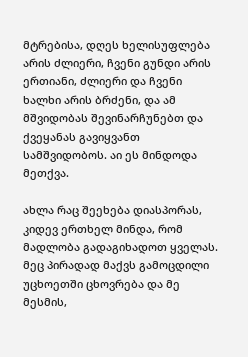მტრებისა, დღეს ხელისუფლება არის ძლიერი, ჩვენი გუნდი არის ერთიანი, ძლიერი და ჩვენი ხალხი არის ბრძენი, და ამ მშვიდობას შევინარჩუნებთ და ქვეყანას გავიყვანთ სამშვიდობოს. აი ეს მინდოდა მეთქვა.

ახლა რაც შეეხება დიასპორას, კიდევ ერთხელ მინდა, რომ მადლობა გადაგიხადოთ ყველას. მეც პირადად მაქვს გამოცდილი უცხოეთში ცხოვრება და მე მესმის,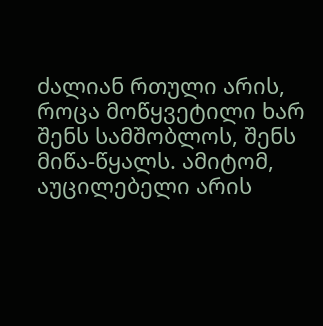ძალიან რთული არის, როცა მოწყვეტილი ხარ შენს სამშობლოს, შენს მიწა-წყალს. ამიტომ, აუცილებელი არის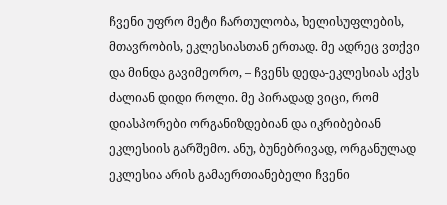ჩვენი უფრო მეტი ჩართულობა, ხელისუფლების, მთავრობის, ეკლესიასთან ერთად. მე ადრეც ვთქვი და მინდა გავიმეორო, – ჩვენს დედა-ეკლესიას აქვს ძალიან დიდი როლი. მე პირადად ვიცი, რომ დიასპორები ორგანიზდებიან და იკრიბებიან ეკლესიის გარშემო. ანუ, ბუნებრივად, ორგანულად ეკლესია არის გამაერთიანებელი ჩვენი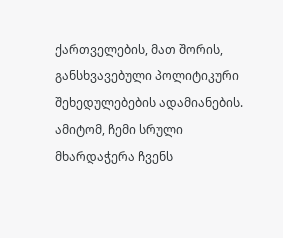ქართველების, მათ შორის, განსხვავებული პოლიტიკური შეხედულებების ადამიანების. ამიტომ, ჩემი სრული მხარდაჭერა ჩვენს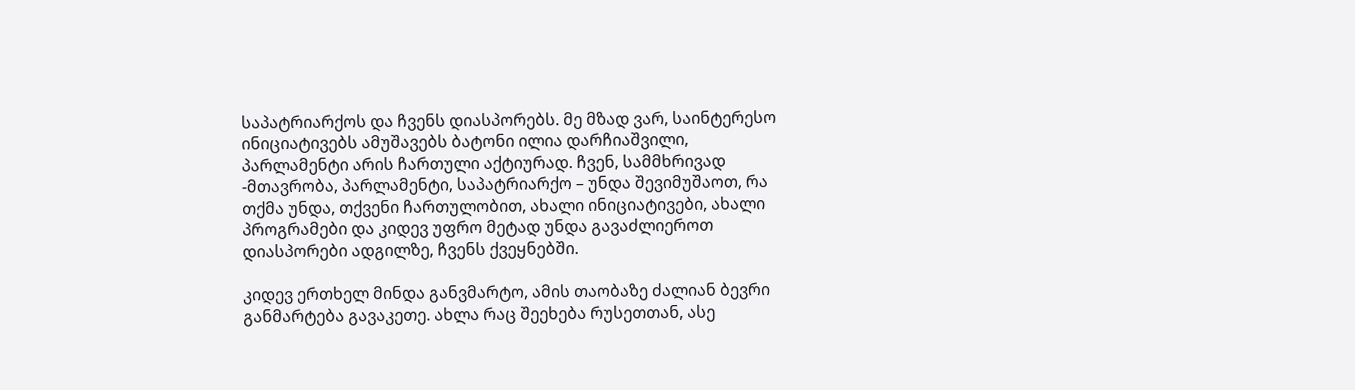საპატრიარქოს და ჩვენს დიასპორებს. მე მზად ვარ, საინტერესო ინიციატივებს ამუშავებს ბატონი ილია დარჩიაშვილი, პარლამენტი არის ჩართული აქტიურად. ჩვენ, სამმხრივად -მთავრობა, პარლამენტი, საპატრიარქო – უნდა შევიმუშაოთ, რა თქმა უნდა, თქვენი ჩართულობით, ახალი ინიციატივები, ახალი პროგრამები და კიდევ უფრო მეტად უნდა გავაძლიეროთ დიასპორები ადგილზე, ჩვენს ქვეყნებში.

კიდევ ერთხელ მინდა განვმარტო, ამის თაობაზე ძალიან ბევრი განმარტება გავაკეთე. ახლა რაც შეეხება რუსეთთან, ასე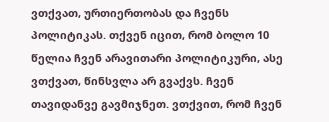ვთქვათ, ურთიერთობას და ჩვენს პოლიტიკას. თქვენ იცით, რომ ბოლო 10 წელია ჩვენ არავითარი პოლიტიკური, ასე ვთქვათ, წინსვლა არ გვაქვს. ჩვენ თავიდანვე გავმიჯნეთ. ვთქვით, რომ ჩვენ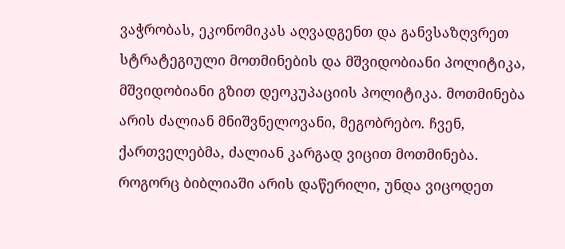ვაჭრობას, ეკონომიკას აღვადგენთ და განვსაზღვრეთ სტრატეგიული მოთმინების და მშვიდობიანი პოლიტიკა, მშვიდობიანი გზით დეოკუპაციის პოლიტიკა. მოთმინება არის ძალიან მნიშვნელოვანი, მეგობრებო. ჩვენ, ქართველებმა, ძალიან კარგად ვიცით მოთმინება. როგორც ბიბლიაში არის დაწერილი, უნდა ვიცოდეთ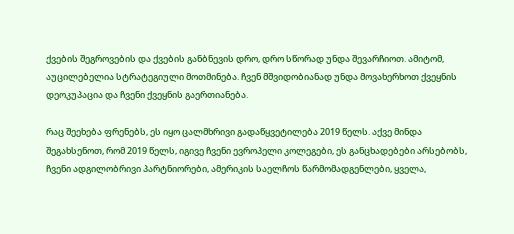ქვების შეგროვების და ქვების განბნევის დრო, დრო სწორად უნდა შევარჩიოთ. ამიტომ, აუცილებელია სტრატეგიული მოთმინება. ჩვენ მშვიდობიანად უნდა მოვახერხოთ ქვეყნის დეოკუპაცია და ჩვენი ქვეყნის გაერთიანება.

რაც შეეხება ფრენებს, ეს იყო ცალმხრივი გადაწყვეტილება 2019 წელს. აქვე მინდა შეგახსენოთ, რომ 2019 წელს, იგივე ჩვენი ევროპელი კოლეგები, ეს განცხადებები არსებობს, ჩვენი ადგილობრივი პარტნიორები, ამერიკის საელჩოს წარმომადგენლები, ყველა,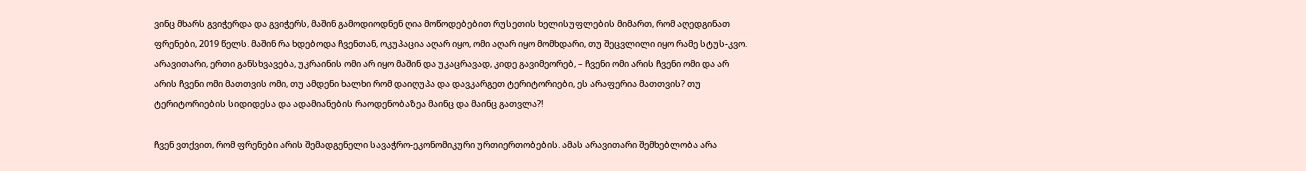ვინც მხარს გვიჭერდა და გვიჭერს, მაშინ გამოდიოდნენ ღია მოწოდებებით რუსეთის ხელისუფლების მიმართ, რომ აღედგინათ ფრენები, 2019 წელს. მაშინ რა ხდებოდა ჩვენთან, ოკუპაცია აღარ იყო, ომი აღარ იყო მომხდარი, თუ შეცვლილი იყო რამე სტუს-კვო. არავითარი, ერთი განსხვავება, უკრაინის ომი არ იყო მაშინ და უკაცრავად, კიდე გავიმეორებ, – ჩვენი ომი არის ჩვენი ომი და არ არის ჩვენი ომი მათთვის ომი, თუ ამდენი ხალხი რომ დაიღუპა და დავკარგეთ ტერიტორიები, ეს არაფერია მათთვის? თუ ტერიტორიების სიდიდესა და ადამიანების რაოდენობაზეა მაინც და მაინც გათვლა?!

ჩვენ ვთქვით, რომ ფრენები არის შემადგენელი სავაჭრო-ეკონომიკური ურთიერთობების. ამას არავითარი შემხებლობა არა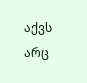აქვს არც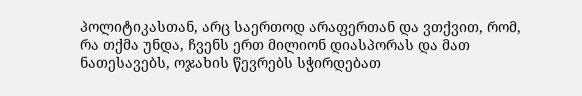პოლიტიკასთან, არც საერთოდ არაფერთან და ვთქვით, რომ, რა თქმა უნდა, ჩვენს ერთ მილიონ დიასპორას და მათ ნათესავებს, ოჯახის წევრებს სჭირდებათ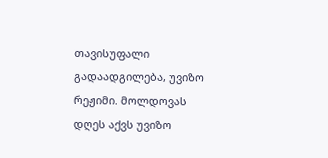თავისუფალი გადაადგილება, უვიზო რეჟიმი. მოლდოვას დღეს აქვს უვიზო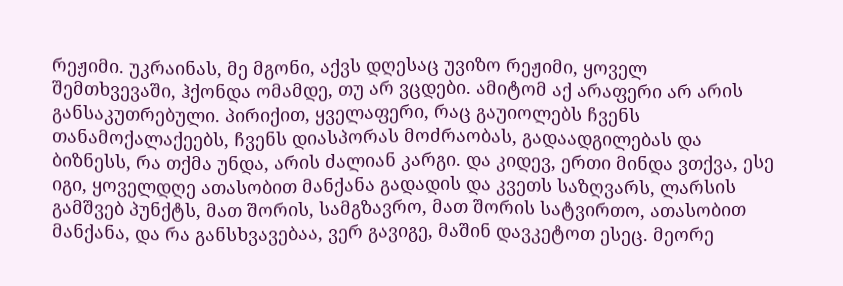რეჟიმი. უკრაინას, მე მგონი, აქვს დღესაც უვიზო რეჟიმი, ყოველ შემთხვევაში, ჰქონდა ომამდე, თუ არ ვცდები. ამიტომ აქ არაფერი არ არის განსაკუთრებული. პირიქით, ყველაფერი, რაც გაუიოლებს ჩვენს თანამოქალაქეებს, ჩვენს დიასპორას მოძრაობას, გადაადგილებას და ბიზნესს, რა თქმა უნდა, არის ძალიან კარგი. და კიდევ, ერთი მინდა ვთქვა, ესე იგი, ყოველდღე ათასობით მანქანა გადადის და კვეთს საზღვარს, ლარსის გამშვებ პუნქტს, მათ შორის, სამგზავრო, მათ შორის სატვირთო, ათასობით მანქანა, და რა განსხვავებაა, ვერ გავიგე, მაშინ დავკეტოთ ესეც. მეორე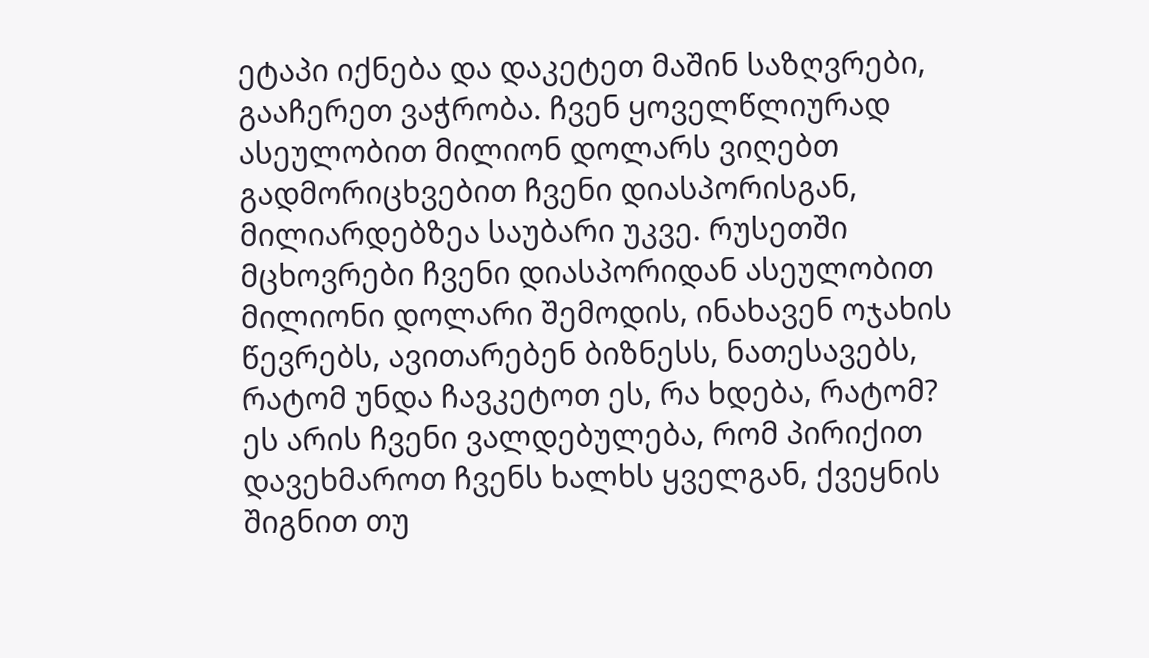ეტაპი იქნება და დაკეტეთ მაშინ საზღვრები, გააჩერეთ ვაჭრობა. ჩვენ ყოველწლიურად ასეულობით მილიონ დოლარს ვიღებთ გადმორიცხვებით ჩვენი დიასპორისგან, მილიარდებზეა საუბარი უკვე. რუსეთში მცხოვრები ჩვენი დიასპორიდან ასეულობით მილიონი დოლარი შემოდის, ინახავენ ოჯახის წევრებს, ავითარებენ ბიზნესს, ნათესავებს, რატომ უნდა ჩავკეტოთ ეს, რა ხდება, რატომ? ეს არის ჩვენი ვალდებულება, რომ პირიქით დავეხმაროთ ჩვენს ხალხს ყველგან, ქვეყნის შიგნით თუ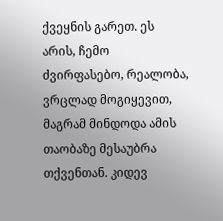ქვეყნის გარეთ. ეს არის, ჩემო ძვირფასებო, რეალობა, ვრცლად მოგიყევით, მაგრამ მინდოდა ამის თაობაზე მესაუბრა თქვენთან. კიდევ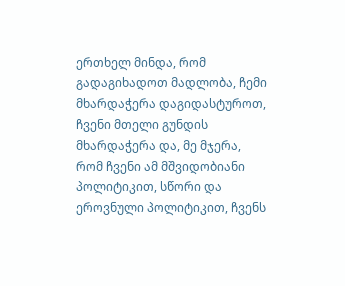ერთხელ მინდა, რომ გადაგიხადოთ მადლობა, ჩემი მხარდაჭერა დაგიდასტუროთ, ჩვენი მთელი გუნდის მხარდაჭერა და, მე მჯერა, რომ ჩვენი ამ მშვიდობიანი პოლიტიკით, სწორი და ეროვნული პოლიტიკით, ჩვენს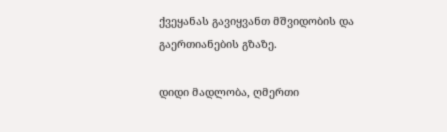ქვეყანას გავიყვანთ მშვიდობის და გაერთიანების გზაზე.

დიდი მადლობა, ღმერთი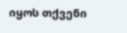იყოს თქვენი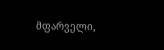მფარველი,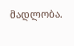მადლობა.